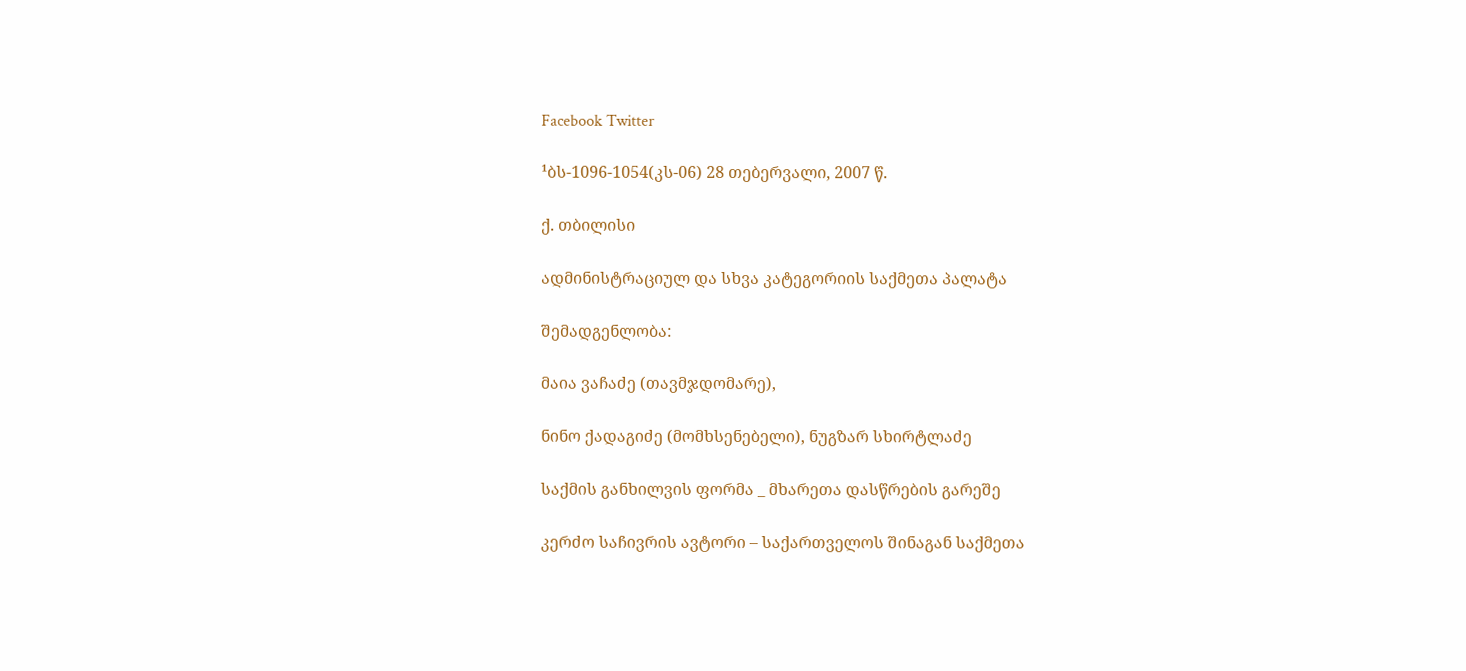Facebook Twitter

¹ბს-1096-1054(კს-06) 28 თებერვალი, 2007 წ.

ქ. თბილისი

ადმინისტრაციულ და სხვა კატეგორიის საქმეთა პალატა

შემადგენლობა:

მაია ვაჩაძე (თავმჯდომარე),

ნინო ქადაგიძე (მომხსენებელი), ნუგზარ სხირტლაძე

საქმის განხილვის ფორმა _ მხარეთა დასწრების გარეშე

კერძო საჩივრის ავტორი – საქართველოს შინაგან საქმეთა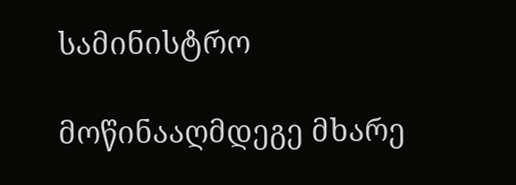სამინისტრო

მოწინააღმდეგე მხარე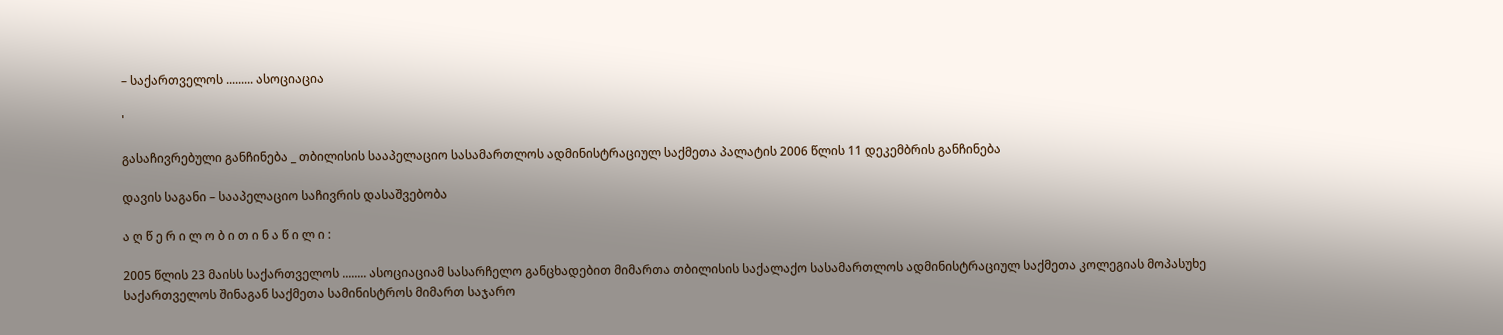– საქართველოს ......... ასოციაცია

'

გასაჩივრებული განჩინება _ თბილისის სააპელაციო სასამართლოს ადმინისტრაციულ საქმეთა პალატის 2006 წლის 11 დეკემბრის განჩინება

დავის საგანი – სააპელაციო საჩივრის დასაშვებობა

ა ღ წ ე რ ი ლ ო ბ ი თ ი ნ ა წ ი ლ ი :

2005 წლის 23 მაისს საქართველოს ........ ასოციაციამ სასარჩელო განცხადებით მიმართა თბილისის საქალაქო სასამართლოს ადმინისტრაციულ საქმეთა კოლეგიას მოპასუხე საქართველოს შინაგან საქმეთა სამინისტროს მიმართ საჯარო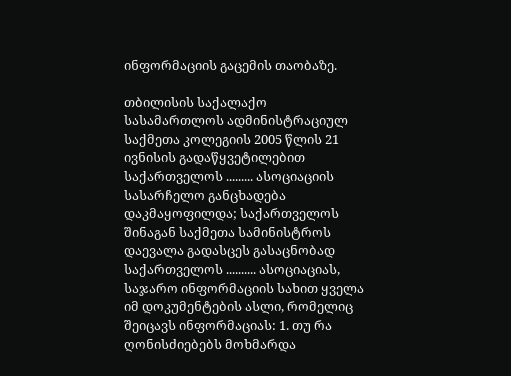ინფორმაციის გაცემის თაობაზე.

თბილისის საქალაქო სასამართლოს ადმინისტრაციულ საქმეთა კოლეგიის 2005 წლის 21 ივნისის გადაწყვეტილებით საქართველოს ......... ასოციაციის სასარჩელო განცხადება დაკმაყოფილდა; საქართველოს შინაგან საქმეთა სამინისტროს დაევალა გადასცეს გასაცნობად საქართველოს .......... ასოციაციას, საჯარო ინფორმაციის სახით ყველა იმ დოკუმენტების ასლი, რომელიც შეიცავს ინფორმაციას: 1. თუ რა ღონისძიებებს მოხმარდა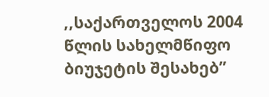,,საქართველოს 2004 წლის სახელმწიფო ბიუჯეტის შესახებ”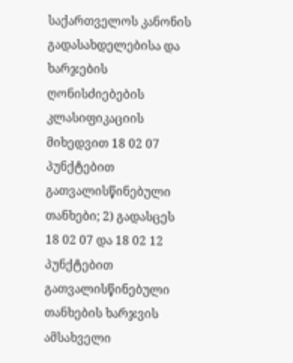საქართველოს კანონის გადასახდელებისა და ხარჯების ღონისძიებების კლასიფიკაციის მიხედვით 18 02 07 პუნქტებით გათვალისწინებული თანხები; 2) გადასცეს 18 02 07 და 18 02 12 პუნქტებით გათვალისწინებული თანხების ხარჯვის ამსახველი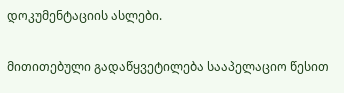დოკუმენტაციის ასლები.

მითითებული გადაწყვეტილება სააპელაციო წესით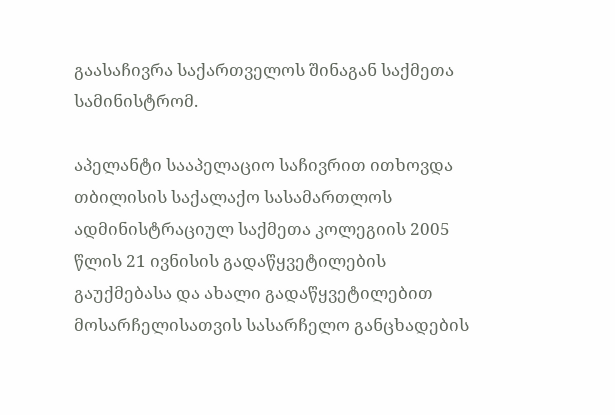გაასაჩივრა საქართველოს შინაგან საქმეთა სამინისტრომ.

აპელანტი სააპელაციო საჩივრით ითხოვდა თბილისის საქალაქო სასამართლოს ადმინისტრაციულ საქმეთა კოლეგიის 2005 წლის 21 ივნისის გადაწყვეტილების გაუქმებასა და ახალი გადაწყვეტილებით მოსარჩელისათვის სასარჩელო განცხადების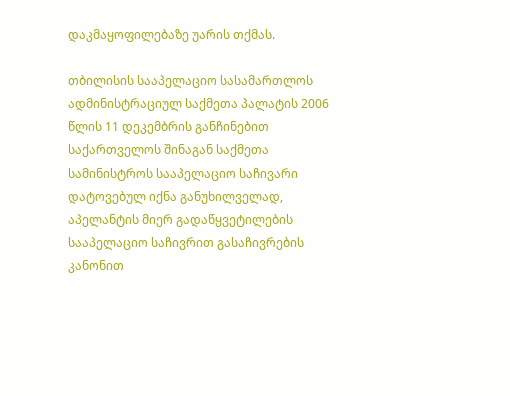დაკმაყოფილებაზე უარის თქმას.

თბილისის სააპელაციო სასამართლოს ადმინისტრაციულ საქმეთა პალატის 2006 წლის 11 დეკემბრის განჩინებით საქართველოს შინაგან საქმეთა სამინისტროს სააპელაციო საჩივარი დატოვებულ იქნა განუხილველად, აპელანტის მიერ გადაწყვეტილების სააპელაციო საჩივრით გასაჩივრების კანონით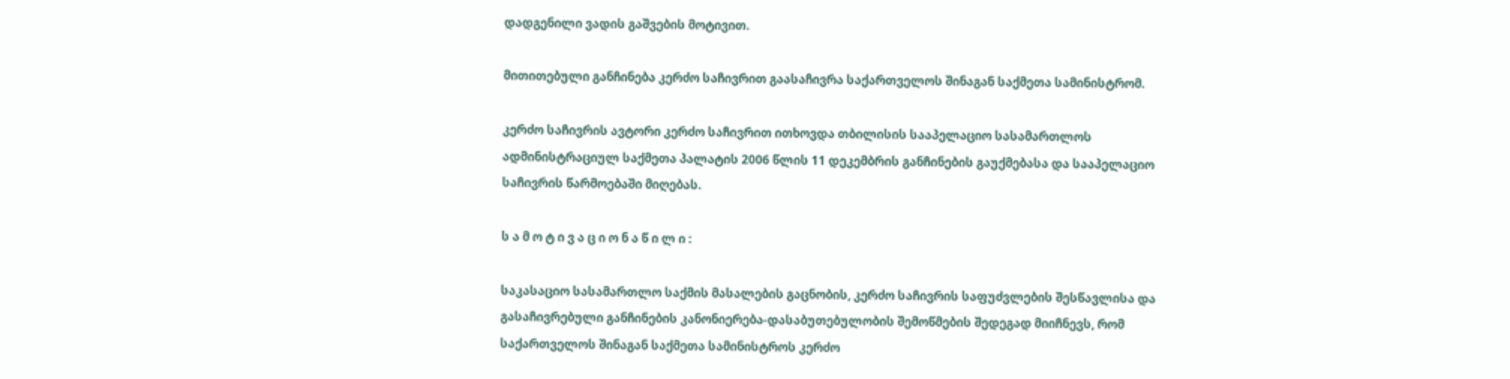დადგენილი ვადის გაშვების მოტივით.

მითითებული განჩინება კერძო საჩივრით გაასაჩივრა საქართველოს შინაგან საქმეთა სამინისტრომ.

კერძო საჩივრის ავტორი კერძო საჩივრით ითხოვდა თბილისის სააპელაციო სასამართლოს ადმინისტრაციულ საქმეთა პალატის 2006 წლის 11 დეკემბრის განჩინების გაუქმებასა და სააპელაციო საჩივრის წარმოებაში მიღებას.

ს ა მ ო ტ ი ვ ა ც ი ო ნ ა წ ი ლ ი :

საკასაციო სასამართლო საქმის მასალების გაცნობის, კერძო საჩივრის საფუძვლების შესწავლისა და გასაჩივრებული განჩინების კანონიერება-დასაბუთებულობის შემოწმების შედეგად მიიჩნევს, რომ საქართველოს შინაგან საქმეთა სამინისტროს კერძო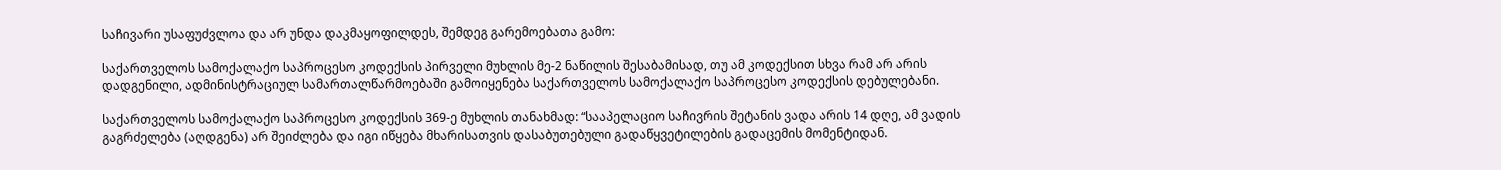საჩივარი უსაფუძვლოა და არ უნდა დაკმაყოფილდეს, შემდეგ გარემოებათა გამო:

საქართველოს სამოქალაქო საპროცესო კოდექსის პირველი მუხლის მე-2 ნაწილის შესაბამისად, თუ ამ კოდექსით სხვა რამ არ არის დადგენილი, ადმინისტრაციულ სამართალწარმოებაში გამოიყენება საქართველოს სამოქალაქო საპროცესო კოდექსის დებულებანი.

საქართველოს სამოქალაქო საპროცესო კოდექსის 369-ე მუხლის თანახმად: “სააპელაციო საჩივრის შეტანის ვადა არის 14 დღე, ამ ვადის გაგრძელება (აღდგენა) არ შეიძლება და იგი იწყება მხარისათვის დასაბუთებული გადაწყვეტილების გადაცემის მომენტიდან.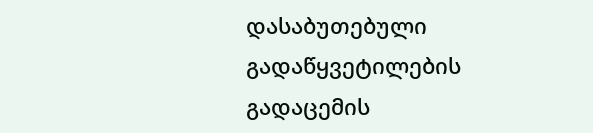დასაბუთებული გადაწყვეტილების გადაცემის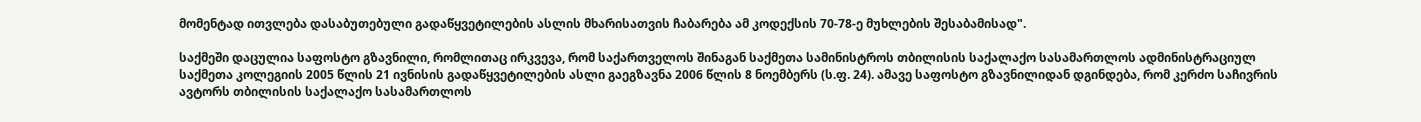მომენტად ითვლება დასაბუთებული გადაწყვეტილების ასლის მხარისათვის ჩაბარება ამ კოდექსის 70-78-ე მუხლების შესაბამისად".

საქმეში დაცულია საფოსტო გზავნილი, რომლითაც ირკვევა, რომ საქართველოს შინაგან საქმეთა სამინისტროს თბილისის საქალაქო სასამართლოს ადმინისტრაციულ საქმეთა კოლეგიის 2005 წლის 21 ივნისის გადაწყვეტილების ასლი გაეგზავნა 2006 წლის 8 ნოემბერს (ს.ფ. 24). ამავე საფოსტო გზავნილიდან დგინდება, რომ კერძო საჩივრის ავტორს თბილისის საქალაქო სასამართლოს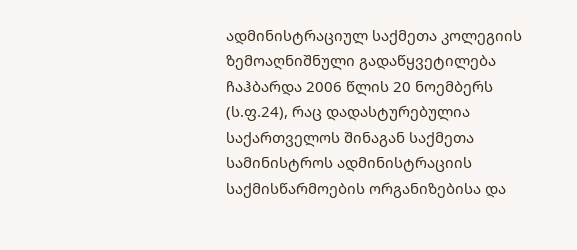ადმინისტრაციულ საქმეთა კოლეგიის ზემოაღნიშნული გადაწყვეტილება ჩაჰბარდა 2006 წლის 20 ნოემბერს (ს.ფ.24), რაც დადასტურებულია საქართველოს შინაგან საქმეთა სამინისტროს ადმინისტრაციის საქმისწარმოების ორგანიზებისა და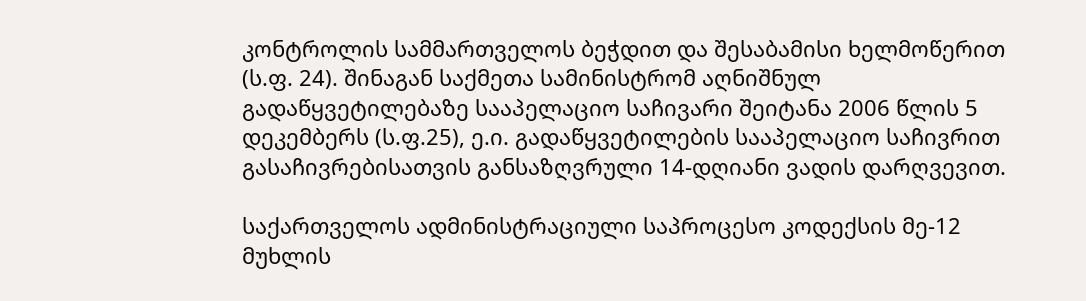კონტროლის სამმართველოს ბეჭდით და შესაბამისი ხელმოწერით (ს.ფ. 24). შინაგან საქმეთა სამინისტრომ აღნიშნულ გადაწყვეტილებაზე სააპელაციო საჩივარი შეიტანა 2006 წლის 5 დეკემბერს (ს.ფ.25), ე.ი. გადაწყვეტილების სააპელაციო საჩივრით გასაჩივრებისათვის განსაზღვრული 14-დღიანი ვადის დარღვევით.

საქართველოს ადმინისტრაციული საპროცესო კოდექსის მე-12 მუხლის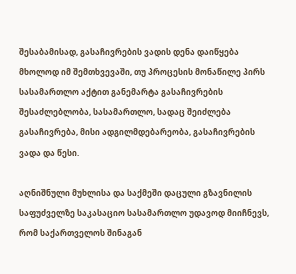შესაბამისად, გასაჩივრების ვადის დენა დაიწყება მხოლოდ იმ შემთხვევაში, თუ პროცესის მონაწილე პირს სასამართლო აქტით განემარტა გასაჩივრების შესაძლებლობა, სასამართლო, სადაც შეიძლება გასაჩივრება, მისი ადგილმდებარეობა, გასაჩივრების ვადა და წესი.

აღნიშნული მუხლისა და საქმეში დაცული გზავნილის საფუძველზე საკასაციო სასამართლო უდავოდ მიიჩნევს, რომ საქართველოს შინაგან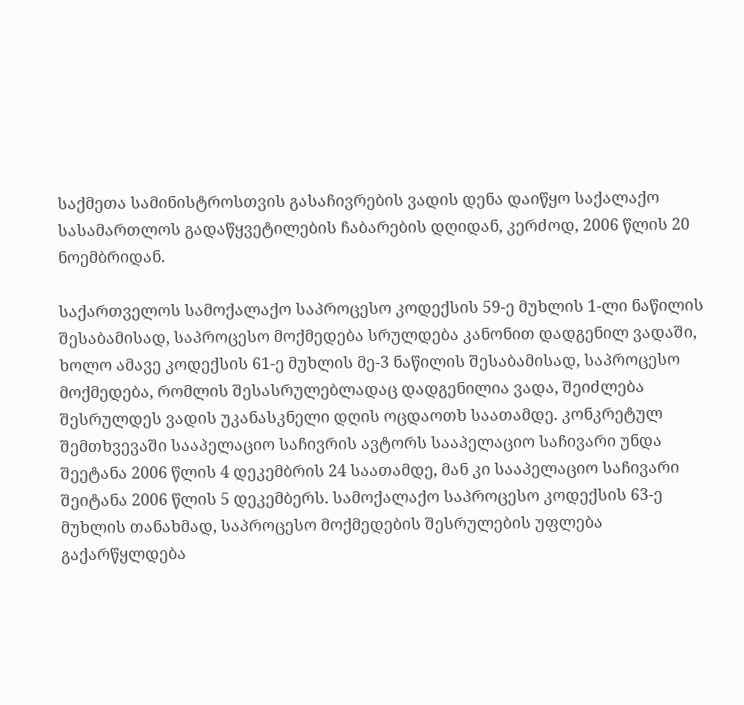საქმეთა სამინისტროსთვის გასაჩივრების ვადის დენა დაიწყო საქალაქო სასამართლოს გადაწყვეტილების ჩაბარების დღიდან, კერძოდ, 2006 წლის 20 ნოემბრიდან.

საქართველოს სამოქალაქო საპროცესო კოდექსის 59-ე მუხლის 1-ლი ნაწილის შესაბამისად, საპროცესო მოქმედება სრულდება კანონით დადგენილ ვადაში, ხოლო ამავე კოდექსის 61-ე მუხლის მე-3 ნაწილის შესაბამისად, საპროცესო მოქმედება, რომლის შესასრულებლადაც დადგენილია ვადა, შეიძლება შესრულდეს ვადის უკანასკნელი დღის ოცდაოთხ საათამდე. კონკრეტულ შემთხვევაში სააპელაციო საჩივრის ავტორს სააპელაციო საჩივარი უნდა შეეტანა 2006 წლის 4 დეკემბრის 24 საათამდე, მან კი სააპელაციო საჩივარი შეიტანა 2006 წლის 5 დეკემბერს. სამოქალაქო საპროცესო კოდექსის 63-ე მუხლის თანახმად, საპროცესო მოქმედების შესრულების უფლება გაქარწყლდება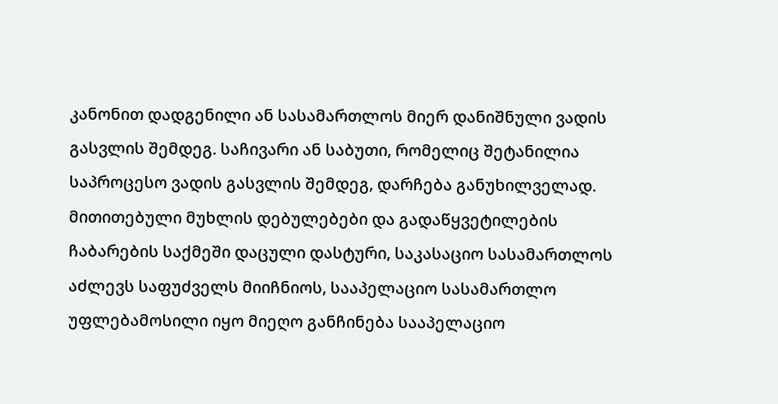კანონით დადგენილი ან სასამართლოს მიერ დანიშნული ვადის გასვლის შემდეგ. საჩივარი ან საბუთი, რომელიც შეტანილია საპროცესო ვადის გასვლის შემდეგ, დარჩება განუხილველად. მითითებული მუხლის დებულებები და გადაწყვეტილების ჩაბარების საქმეში დაცული დასტური, საკასაციო სასამართლოს აძლევს საფუძველს მიიჩნიოს, სააპელაციო სასამართლო უფლებამოსილი იყო მიეღო განჩინება სააპელაციო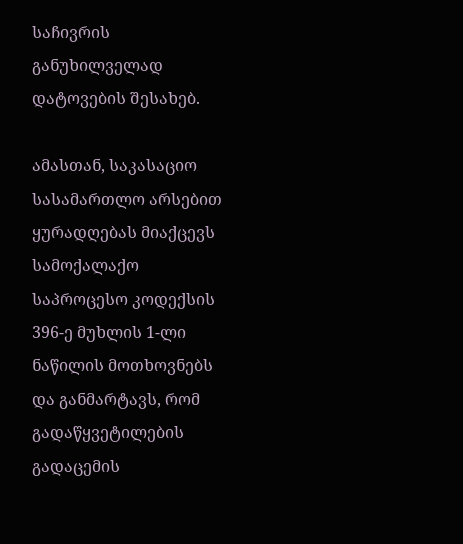საჩივრის განუხილველად დატოვების შესახებ.

ამასთან, საკასაციო სასამართლო არსებით ყურადღებას მიაქცევს სამოქალაქო საპროცესო კოდექსის 396-ე მუხლის 1-ლი ნაწილის მოთხოვნებს და განმარტავს, რომ გადაწყვეტილების გადაცემის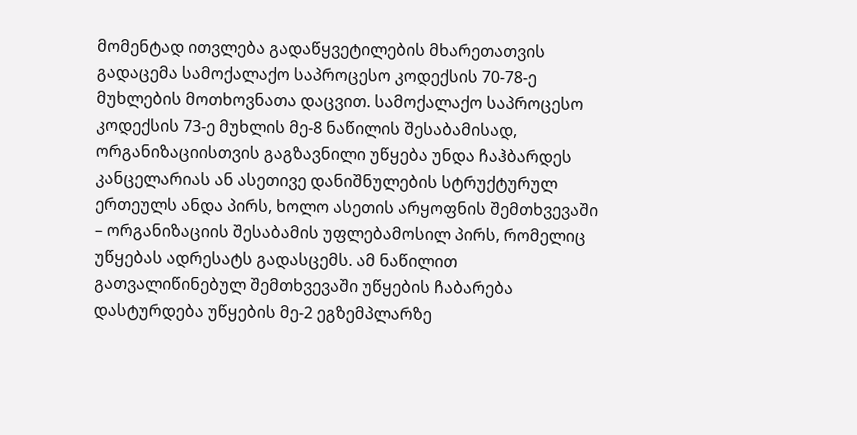მომენტად ითვლება გადაწყვეტილების მხარეთათვის გადაცემა სამოქალაქო საპროცესო კოდექსის 70-78-ე მუხლების მოთხოვნათა დაცვით. სამოქალაქო საპროცესო კოდექსის 73-ე მუხლის მე-8 ნაწილის შესაბამისად, ორგანიზაციისთვის გაგზავნილი უწყება უნდა ჩაჰბარდეს კანცელარიას ან ასეთივე დანიშნულების სტრუქტურულ ერთეულს ანდა პირს, ხოლო ასეთის არყოფნის შემთხვევაში – ორგანიზაციის შესაბამის უფლებამოსილ პირს, რომელიც უწყებას ადრესატს გადასცემს. ამ ნაწილით გათვალიწინებულ შემთხვევაში უწყების ჩაბარება დასტურდება უწყების მე-2 ეგზემპლარზე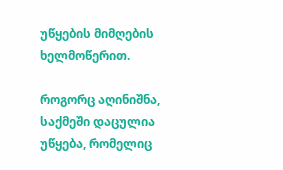უწყების მიმღების ხელმოწერით.

როგორც აღინიშნა, საქმეში დაცულია უწყება, რომელიც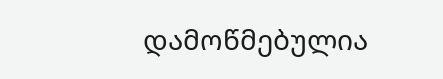დამოწმებულია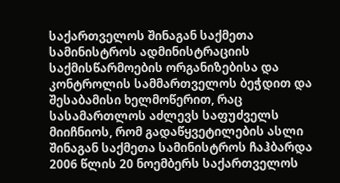საქართველოს შინაგან საქმეთა სამინისტროს ადმინისტრაციის საქმისწარმოების ორგანიზებისა და კონტროლის სამმართველოს ბეჭდით და შესაბამისი ხელმოწერით, რაც სასამართლოს აძლევს საფუძველს მიიჩნიოს, რომ გადაწყვეტილების ასლი შინაგან საქმეთა სამინისტროს ჩაჰბარდა 2006 წლის 20 ნოემბერს საქართველოს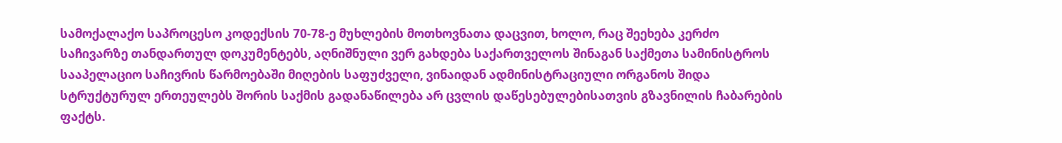სამოქალაქო საპროცესო კოდექსის 70-78-ე მუხლების მოთხოვნათა დაცვით, ხოლო, რაც შეეხება კერძო საჩივარზე თანდართულ დოკუმენტებს, აღნიშნული ვერ გახდება საქართველოს შინაგან საქმეთა სამინისტროს სააპელაციო საჩივრის წარმოებაში მიღების საფუძველი, ვინაიდან ადმინისტრაციული ორგანოს შიდა სტრუქტურულ ერთეულებს შორის საქმის გადანაწილება არ ცვლის დაწესებულებისათვის გზავნილის ჩაბარების ფაქტს.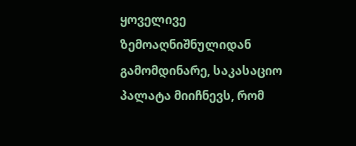ყოველივე ზემოაღნიშნულიდან გამომდინარე, საკასაციო პალატა მიიჩნევს, რომ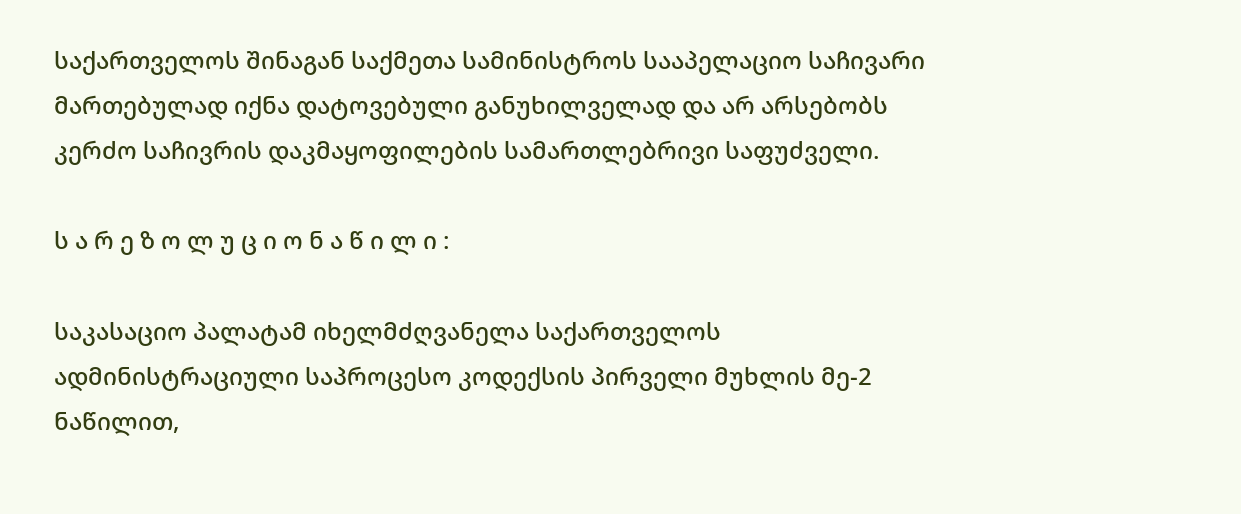საქართველოს შინაგან საქმეთა სამინისტროს სააპელაციო საჩივარი მართებულად იქნა დატოვებული განუხილველად და არ არსებობს კერძო საჩივრის დაკმაყოფილების სამართლებრივი საფუძველი.

ს ა რ ე ზ ო ლ უ ც ი ო ნ ა წ ი ლ ი :

საკასაციო პალატამ იხელმძღვანელა საქართველოს ადმინისტრაციული საპროცესო კოდექსის პირველი მუხლის მე-2 ნაწილით,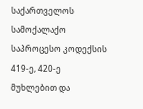საქართველოს სამოქალაქო საპროცესო კოდექსის 419-ე, 420-ე მუხლებით და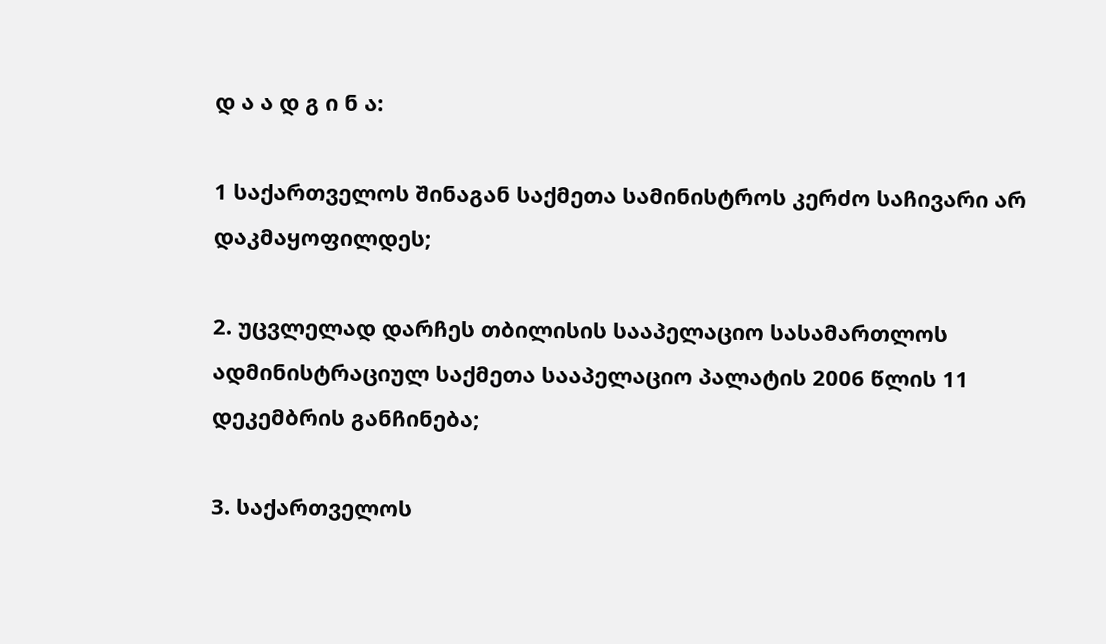დ ა ა დ გ ი ნ ა:

1 საქართველოს შინაგან საქმეთა სამინისტროს კერძო საჩივარი არ დაკმაყოფილდეს;

2. უცვლელად დარჩეს თბილისის სააპელაციო სასამართლოს ადმინისტრაციულ საქმეთა სააპელაციო პალატის 2006 წლის 11 დეკემბრის განჩინება;

3. საქართველოს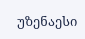უზენაესი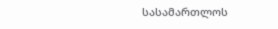სასამართლოს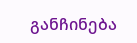განჩინება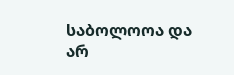საბოლოოა და არ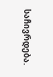საჩივრდება.